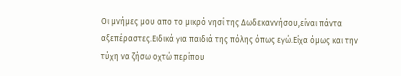Οι μνήμες μου απο το μικρό νησί της Δωδεκαννήσου,είναι πάντα αξεπέραστες.Ειδικά για παιδιά της πόλης όπως εγώ.Είχα όμως και την τύχη να ζήσω οχτώ περίπου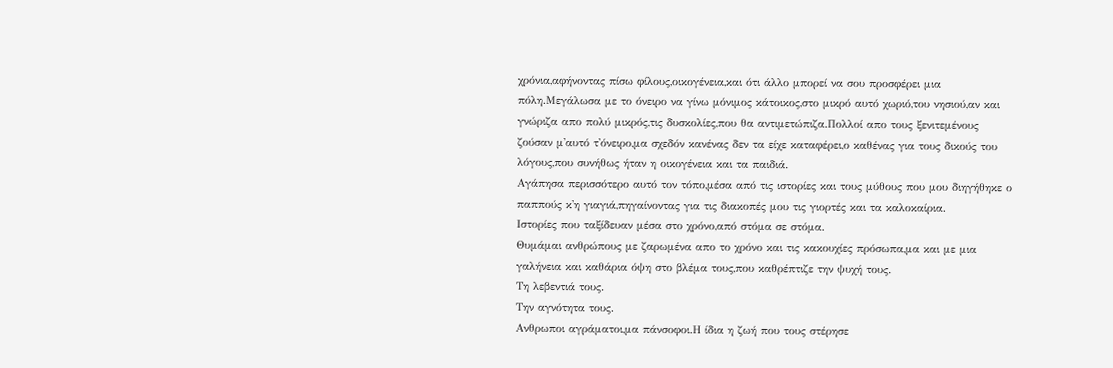χρόνια,αφήνοντας πίσω φίλους,οικογένεια,και ότι άλλο μπορεί να σου προσφέρει μια πόλη.Μεγάλωσα με το όνειρο να γίνω μόνιμος κάτοικος,στο μικρό αυτό χωριό,του νησιού,αν και γνώριζα απο πολύ μικρός,τις δυσκολίες,που θα αντιμετώπιζα.Πολλοί απο τους ξενιτεμένους ζούσαν μ'αυτό τ'όνειρο,μα σχεδόν κανένας δεν τα είχε καταφέρει,ο καθένας για τους δικούς του λόγους,που συνήθως ήταν η οικογένεια και τα παιδιά.
Αγάπησα περισσότερο αυτό τον τόπο,μέσα από τις ιστορίες και τους μύθους που μου διηγήθηκε ο παππούς κ'η γιαγιά,πηγαίνοντας για τις διακοπές μου τις γιορτές και τα καλοκαίρια.
Ιστορίες που ταξίδευαν μέσα στο χρόνο,από στόμα σε στόμα.
Θυμάμαι ανθρώπους με ζαρωμένα απο το χρόνο και τις κακουχίες πρόσωπα,μα και με μια γαλήνεια και καθάρια όψη στο βλέμα τους,που καθρέπτιζε την ψυχή τους.
Τη λεβεντιά τους.
Την αγνότητα τους.
Ανθρωποι αγράματοι,μα πάνσοφοι.Η ίδια η ζωή που τους στέρησε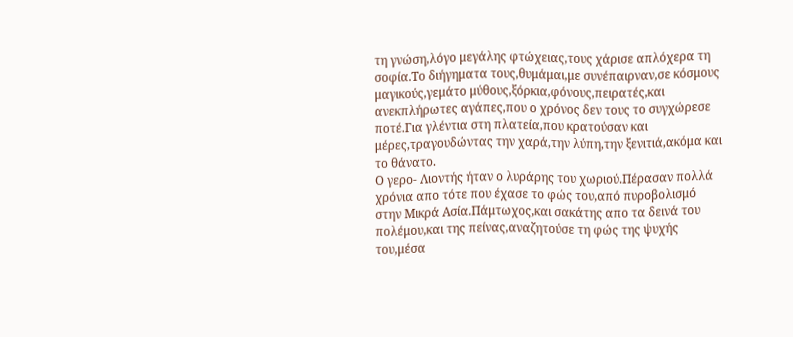τη γνώση,λόγο μεγάλης φτώχειας,τους χάρισε απλόχερα τη σοφία.Το διήγηματα τους,θυμάμαι,με συνέπαιρναν,σε κόσμους μαγικούς,γεμάτο μύθους,ξόρκια,φόνους,πειρατές,και ανεκπλήρωτες αγάπες,που ο χρόνος δεν τους το συγχώρεσε ποτέ.Για γλέντια στη πλατεία,που κρατούσαν και μέρες,τραγουδώντας την χαρά,την λύπη,την ξενιτιά,ακόμα και το θάνατο.
Ο γερο- Λιοντής ήταν ο λυράρης του χωριού.Πέρασαν πολλά χρόνια απο τότε που έχασε το φώς του,από πυροβολισμό στην Μικρά Ασία.Πάμτωχος,και σακάτης απο τα δεινά του πολέμου,και της πείνας,αναζητούσε τη φώς της ψυχής του,μέσα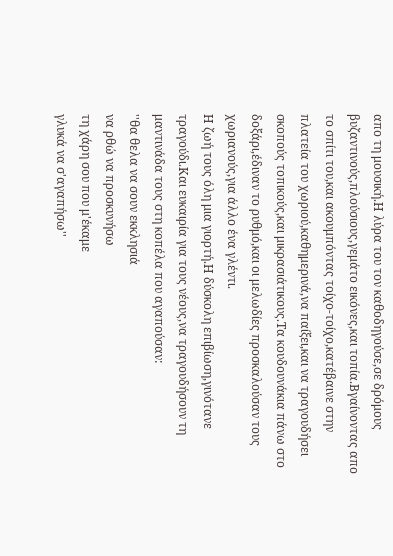απο τη μουσική.Η λύρα του τον καθοδηγούσε,σε δρόμους βυζαντινούς,πλούσιους,γεμάτο εικόνες,και τοπία.Βγαίνοντας απο το σπίτι του,και ακουμπόντας τοίχο-τοίχο,κατέβαινε στην πλατεία του χωριού,καθημερινά,να παίξει,και να τραγουδήσει σκοπούς τοπικούς,και μικρασιάτικους.Τα κουδουνάκια πάνω στο δοξάρι,έδιναν το ρυθμό,και οι μελωδίες προσκαλούσαν τους χωριανούς,για άλλο ένα γλέντι.
Η ζωή τους όλη μια γιορτή.Η δύσκολη επιβίωση,γινότανε τραγούδι.Και ευκαιρία για τους νέους,να τραγουδήσουν τη μαντινάδα τους στη κοπέλα που αγαπούσαν:
''θα θελα να σουν εκκλησιά
να ρθώ να προσκυνήσω
τη χάρη σου που μ'έκαμε
γλυκά να σ'αγαπήσω''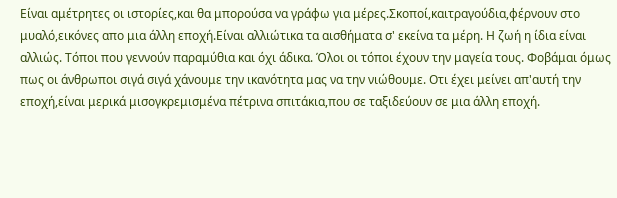Είναι αμέτρητες οι ιστορίες,και θα μπορούσα να γράφω για μέρες.Σκοποί,καιτραγούδια,φέρνουν στο μυαλό,εικόνες απο μια άλλη εποχή.Είναι αλλιώτικα τα αισθήματα σ' εκείνα τα μέρη. Η ζωή η ίδια είναι αλλιώς. Τόποι που γεννούν παραμύθια και όχι άδικα. Όλοι οι τόποι έχουν την μαγεία τους. Φοβάμαι όμως πως οι άνθρωποι σιγά σιγά χάνουμε την ικανότητα μας να την νιώθουμε. Οτι έχει μείνει απ'αυτή την εποχή,είναι μερικά μισογκρεμισμένα πέτρινα σπιτάκια,που σε ταξιδεύουν σε μια άλλη εποχή.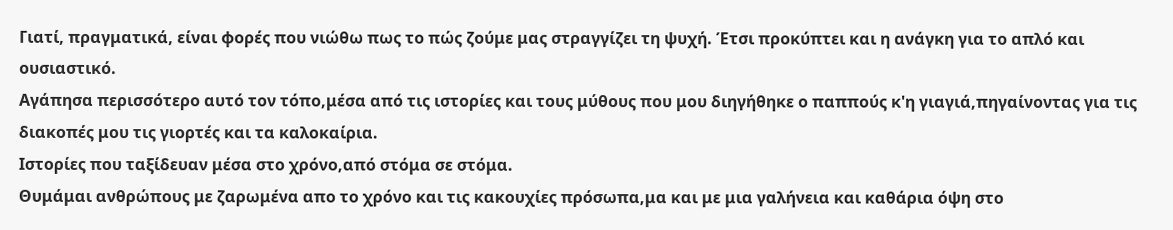Γιατί, πραγματικά, είναι φορές που νιώθω πως το πώς ζούμε μας στραγγίζει τη ψυχή. Έτσι προκύπτει και η ανάγκη για το απλό και ουσιαστικό.
Αγάπησα περισσότερο αυτό τον τόπο,μέσα από τις ιστορίες και τους μύθους που μου διηγήθηκε ο παππούς κ'η γιαγιά,πηγαίνοντας για τις διακοπές μου τις γιορτές και τα καλοκαίρια.
Ιστορίες που ταξίδευαν μέσα στο χρόνο,από στόμα σε στόμα.
Θυμάμαι ανθρώπους με ζαρωμένα απο το χρόνο και τις κακουχίες πρόσωπα,μα και με μια γαλήνεια και καθάρια όψη στο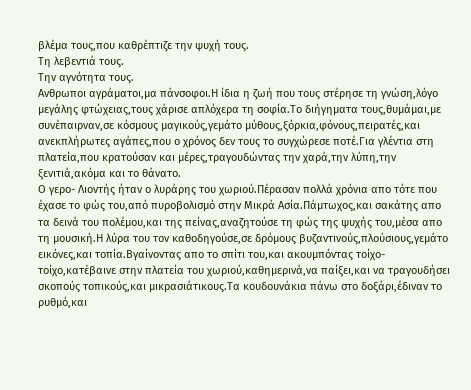βλέμα τους,που καθρέπτιζε την ψυχή τους.
Τη λεβεντιά τους.
Την αγνότητα τους.
Ανθρωποι αγράματοι,μα πάνσοφοι.Η ίδια η ζωή που τους στέρησε τη γνώση,λόγο μεγάλης φτώχειας,τους χάρισε απλόχερα τη σοφία.Το διήγηματα τους,θυμάμαι,με συνέπαιρναν,σε κόσμους μαγικούς,γεμάτο μύθους,ξόρκια,φόνους,πειρατές,και ανεκπλήρωτες αγάπες,που ο χρόνος δεν τους το συγχώρεσε ποτέ.Για γλέντια στη πλατεία,που κρατούσαν και μέρες,τραγουδώντας την χαρά,την λύπη,την ξενιτιά,ακόμα και το θάνατο.
Ο γερο- Λιοντής ήταν ο λυράρης του χωριού.Πέρασαν πολλά χρόνια απο τότε που έχασε το φώς του,από πυροβολισμό στην Μικρά Ασία.Πάμτωχος,και σακάτης απο τα δεινά του πολέμου,και της πείνας,αναζητούσε τη φώς της ψυχής του,μέσα απο τη μουσική.Η λύρα του τον καθοδηγούσε,σε δρόμους βυζαντινούς,πλούσιους,γεμάτο εικόνες,και τοπία.Βγαίνοντας απο το σπίτι του,και ακουμπόντας τοίχο-τοίχο,κατέβαινε στην πλατεία του χωριού,καθημερινά,να παίξει,και να τραγουδήσει σκοπούς τοπικούς,και μικρασιάτικους.Τα κουδουνάκια πάνω στο δοξάρι,έδιναν το ρυθμό,και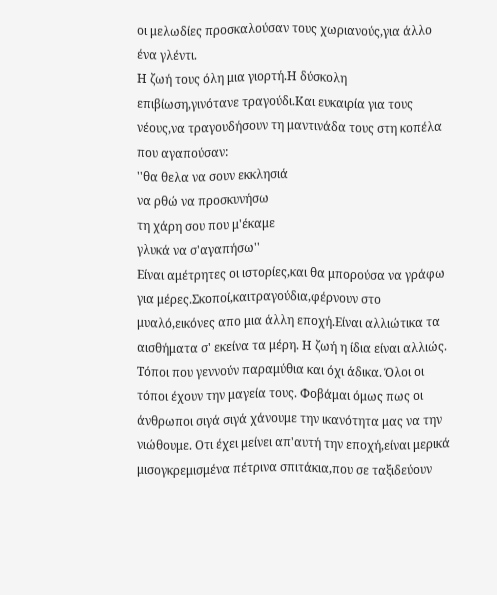οι μελωδίες προσκαλούσαν τους χωριανούς,για άλλο ένα γλέντι.
Η ζωή τους όλη μια γιορτή.Η δύσκολη επιβίωση,γινότανε τραγούδι.Και ευκαιρία για τους νέους,να τραγουδήσουν τη μαντινάδα τους στη κοπέλα που αγαπούσαν:
''θα θελα να σουν εκκλησιά
να ρθώ να προσκυνήσω
τη χάρη σου που μ'έκαμε
γλυκά να σ'αγαπήσω''
Είναι αμέτρητες οι ιστορίες,και θα μπορούσα να γράφω για μέρες.Σκοποί,καιτραγούδια,φέρνουν στο μυαλό,εικόνες απο μια άλλη εποχή.Είναι αλλιώτικα τα αισθήματα σ' εκείνα τα μέρη. Η ζωή η ίδια είναι αλλιώς. Τόποι που γεννούν παραμύθια και όχι άδικα. Όλοι οι τόποι έχουν την μαγεία τους. Φοβάμαι όμως πως οι άνθρωποι σιγά σιγά χάνουμε την ικανότητα μας να την νιώθουμε. Οτι έχει μείνει απ'αυτή την εποχή,είναι μερικά μισογκρεμισμένα πέτρινα σπιτάκια,που σε ταξιδεύουν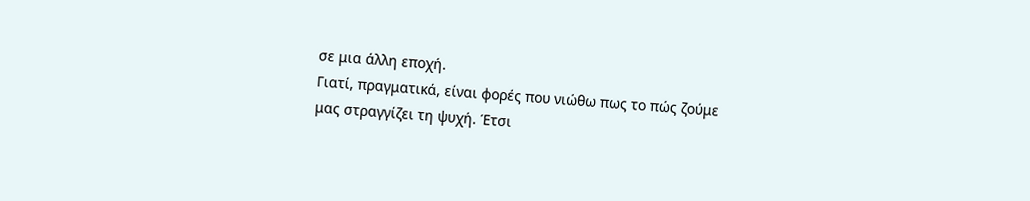σε μια άλλη εποχή.
Γιατί, πραγματικά, είναι φορές που νιώθω πως το πώς ζούμε μας στραγγίζει τη ψυχή. Έτσι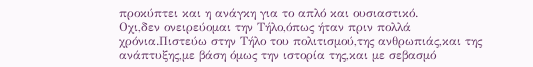προκύπτει και η ανάγκη για το απλό και ουσιαστικό.
Οχι,δεν ονειρεύομαι την Τήλο,όπως ήταν πριν πολλά χρόνια.Πιστεύω στην Τήλο του πολιτισμού,της ανθρωπιάς,και της ανάπτυξης,με βάση όμως την ιστορία της,και με σεβασμό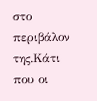στο περιβάλον της.Κάτι που οι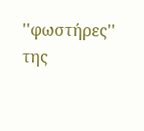''φωστήρες'' της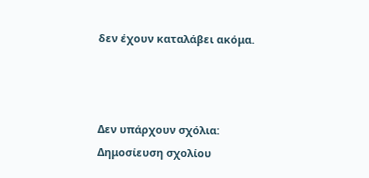δεν έχουν καταλάβει ακόμα.



Δεν υπάρχουν σχόλια:
Δημοσίευση σχολίου